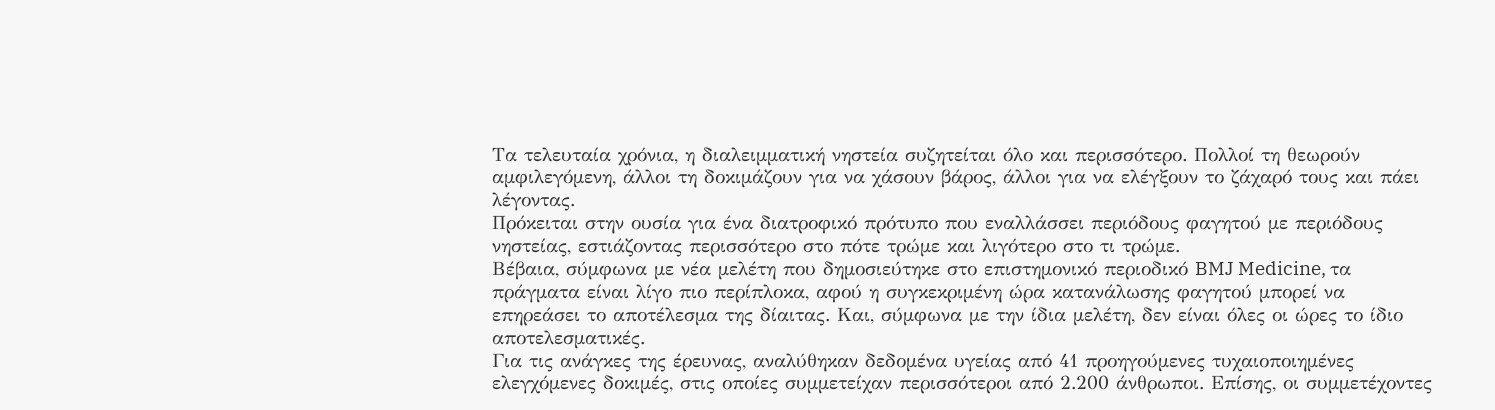Τα τελευταία χρόνια, η διαλειμματική νηστεία συζητείται όλο και περισσότερο. Πολλοί τη θεωρούν αμφιλεγόμενη, άλλοι τη δοκιμάζουν για να χάσουν βάρος, άλλοι για να ελέγξουν το ζάχαρό τους και πάει λέγοντας.
Πρόκειται στην ουσία για ένα διατροφικό πρότυπο που εναλλάσσει περιόδους φαγητού με περιόδους νηστείας, εστιάζοντας περισσότερο στο πότε τρώμε και λιγότερο στο τι τρώμε.
Βέβαια, σύμφωνα με νέα μελέτη που δημοσιεύτηκε στο επιστημονικό περιοδικό BMJ Medicine, τα πράγματα είναι λίγο πιο περίπλοκα, αφού η συγκεκριμένη ώρα κατανάλωσης φαγητού μπορεί να επηρεάσει το αποτέλεσμα της δίαιτας. Και, σύμφωνα με την ίδια μελέτη, δεν είναι όλες οι ώρες το ίδιο αποτελεσματικές.
Για τις ανάγκες της έρευνας, αναλύθηκαν δεδομένα υγείας από 41 προηγούμενες τυχαιοποιημένες ελεγχόμενες δοκιμές, στις οποίες συμμετείχαν περισσότεροι από 2.200 άνθρωποι. Επίσης, οι συμμετέχοντες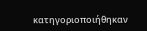κατηγοριοποιήθηκαν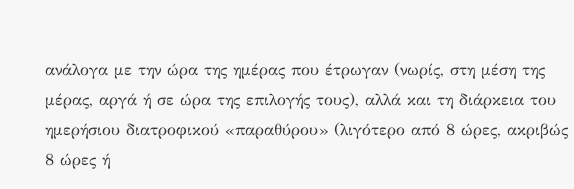ανάλογα με την ώρα της ημέρας που έτρωγαν (νωρίς, στη μέση της μέρας, αργά ή σε ώρα της επιλογής τους), αλλά και τη διάρκεια του ημερήσιου διατροφικού «παραθύρου» (λιγότερο από 8 ώρες, ακριβώς 8 ώρες ή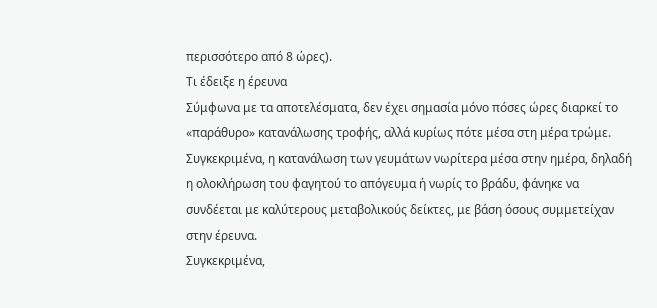περισσότερο από 8 ώρες).
Τι έδειξε η έρευνα
Σύμφωνα με τα αποτελέσματα, δεν έχει σημασία μόνο πόσες ώρες διαρκεί το «παράθυρο» κατανάλωσης τροφής, αλλά κυρίως πότε μέσα στη μέρα τρώμε. Συγκεκριμένα, η κατανάλωση των γευμάτων νωρίτερα μέσα στην ημέρα, δηλαδή η ολοκλήρωση του φαγητού το απόγευμα ή νωρίς το βράδυ, φάνηκε να συνδέεται με καλύτερους μεταβολικούς δείκτες, με βάση όσους συμμετείχαν στην έρευνα.
Συγκεκριμένα,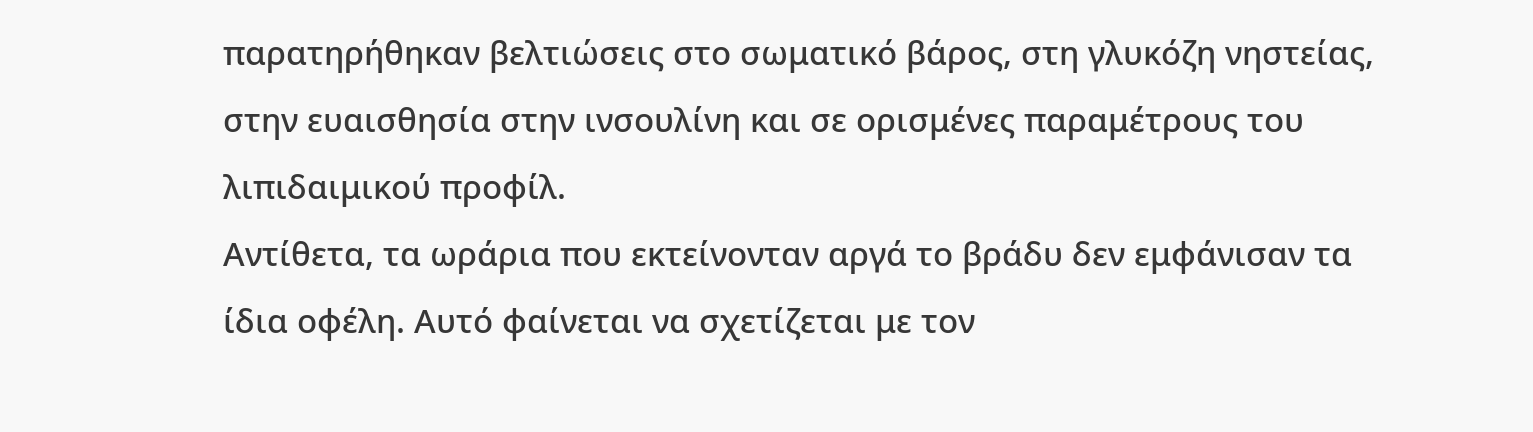παρατηρήθηκαν βελτιώσεις στο σωματικό βάρος, στη γλυκόζη νηστείας, στην ευαισθησία στην ινσουλίνη και σε ορισμένες παραμέτρους του λιπιδαιμικού προφίλ.
Αντίθετα, τα ωράρια που εκτείνονταν αργά το βράδυ δεν εμφάνισαν τα ίδια οφέλη. Αυτό φαίνεται να σχετίζεται με τον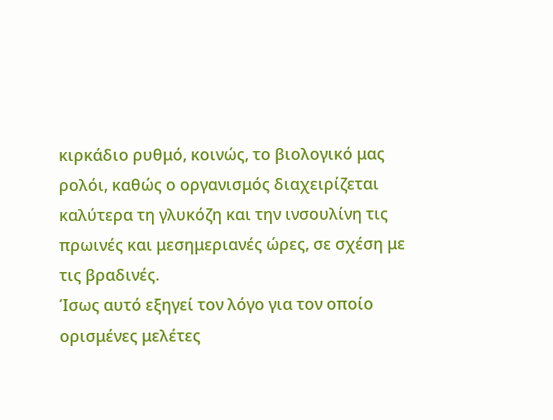κιρκάδιο ρυθμό, κοινώς, το βιολογικό μας ρολόι, καθώς ο οργανισμός διαχειρίζεται καλύτερα τη γλυκόζη και την ινσουλίνη τις πρωινές και μεσημεριανές ώρες, σε σχέση με τις βραδινές.
Ίσως αυτό εξηγεί τον λόγο για τον οποίο ορισμένες μελέτες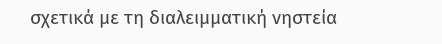σχετικά με τη διαλειμματική νηστεία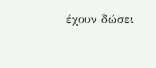έχουν δώσει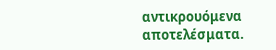αντικρουόμενα αποτελέσματα.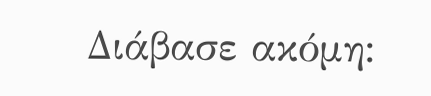Διάβασε ακόμη: